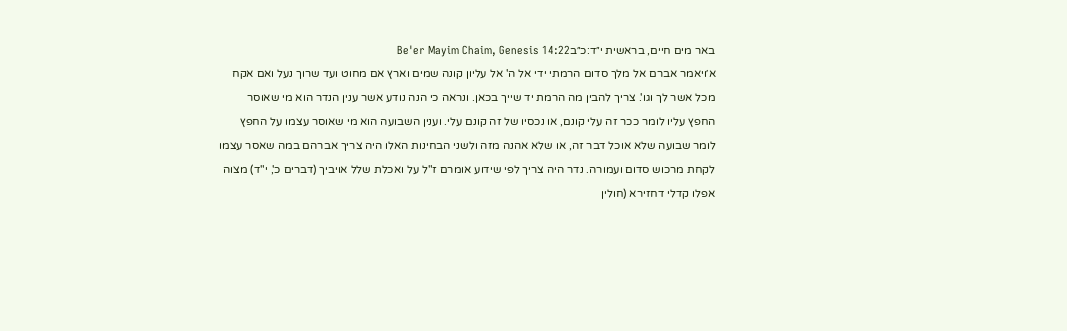באר מים חיים, בראשית י״ד:כ״בBe'er Mayim Chaim, Genesis 14:22
א׳ויאמר אברם אל מלך סדום הרמתי ידי אל ה' אל עליון קונה שמים וארץ אם מחוט ועד שרוך נעל ואם אקח מכל אשר לך וגו'. צריך להבין מה הרמת יד שייך בכאן. ונראה כי הנה נודע אשר ענין הנדר הוא מי שאוסר החפץ עליו לומר ככר זה עלי קונם, או נכסיו של זה קונם עלי. וענין השבועה הוא מי שאוסר עצמו על החפץ לומר שבועה שלא אוכל דבר זה, או שלא אהנה מזה ולשני הבחינות האלו היה צריך אברהם במה שאסר עצמו לקחת מרכוש סדום ועמורה. נדר היה צריך לפי שידוע אומרם ז"ל על ואכלת שלל אויביך (דברים כ', י"ד) מצוה אפלו קדלי דחזירא (חולין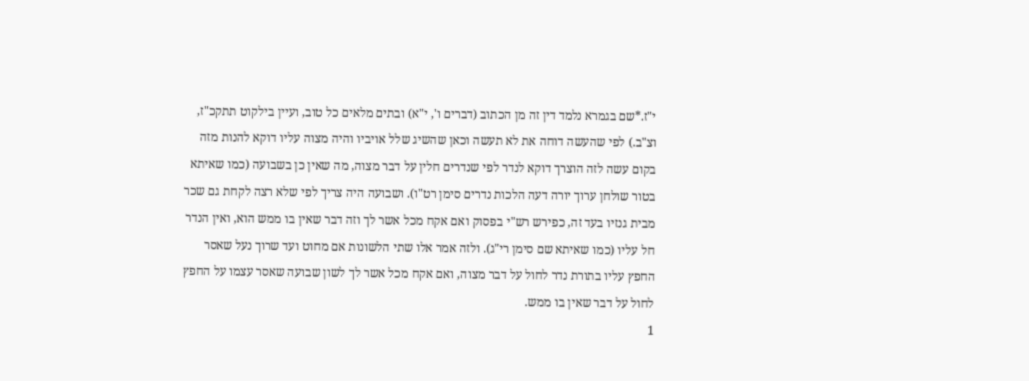י"ז.*שם בגמרא נלמד דין זה מן הכתוב (דברים ו', י"א) ובתים מלאים כל טוב, ועיין בילקוט תתקכ"ז, וצ"ב.) לפי שהעשה דוחה את לא תעשה וכאן שהשיג שלל אויביו והיה מצוה עליו דוקא להנות מזה בקום עשה לזה הוצרך דוקא לנדר לפי שנדרים חלין על דבר מצוה, מה שאין כן בשבועה (כמו שאיתא בטור שולחן ערוך יורה דעה הלכות נדרים סימן רט"ו). ושבועה היה צריך לפי שלא רצה לקחת גם שכר מבית גנזיו בעד זה, כפירש רש"י בפסוק ואם אקח מכל אשר לך וזה דבר שאין בו ממש הוא, ואין הנדר חל עליו (כמו שאיתא שם סימן רי"ג). ולזה אמר אלו שתי הלשונות אם מחוט ועד שרוך נעל שאסר החפץ עליו בתורת נדר לחול על דבר מצוה, ואם אקח מכל אשר לך לשון שבועה שאסר עצמו על החפץ לחול על דבר שאין בו ממש.
1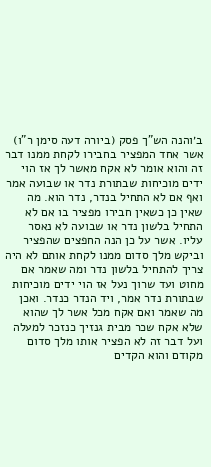ב׳והנה הש"ך פסק (ביורה דעה סימן ר"ו) אשר אחד המפציר בחבירו לקחת ממנו דבר זה והוא אומר לא אקח מאשר לך אז הוי ידים מוכיחות שבתורת נדר או שבועה אמר ואף אם לא התחיל בנדר, נדר הוא. מה שאין כן כשאין חבירו מפציר בו אם לא התחיל בלשון נדר או שבועה לא נאסר עליו. אשר על כן הנה החפצים שהפציר וביקש מלך סדום ממנו לקחת אותם לא היה צריך להתחיל בלשון נדר ומה שאמר אם מחוט ועד שרוך נעל אז הוי ידים מוכיחות שבתורת נדר אמר, ויד הנדר כנדר. ואכן מה שאמר ואם אקח מכל אשר לך שהוא שלא אקח שכר מבית גנזיך כנזכר למעלה ועל דבר זה לא הפציר אותו מלך סדום מקודם והוא הקדים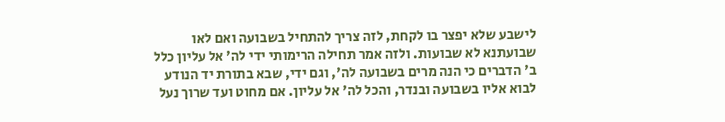לישבע שלא יפצר בו לקחת, לזה צריך להתחיל בשבועה ואם לאו שבועתנא לא שבועות. ולזה אמר תחילה הרימותי ידי לה' אל עליון כלל ב' הדברים כי הנה מרים בשבועה לה', וגם ידי, שבא בתורת יד הנודע לבוא אליו בשבועה ובנדר, והכל לה' אל עליון. אם מחוט ועד שרוך נעל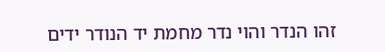זהו הנדר והוי נדר מחמת יד הנודר ידים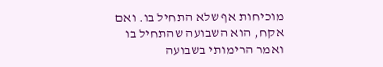מוכיחות אף שלא התחיל בו. ואם אקח, הוא השבועה שהתחיל בו ואמר הרימותי בשבועה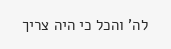לה' והכל כי היה צריך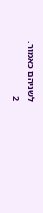לשניהם כאמור.
2